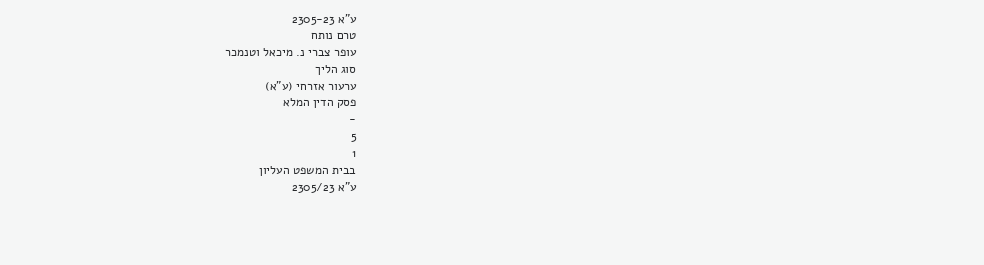ע"א 2305-23
טרם נותח
עופר צברי נ. מיכאל וטנמכר
סוג הליך
ערעור אזרחי (ע"א)
פסק הדין המלא
-
5
1
בבית המשפט העליון
ע"א 2305/23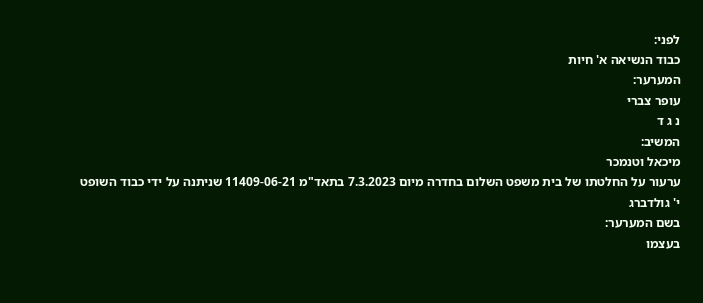לפני:
כבוד הנשיאה א' חיות
המערער:
עופר צברי
נ ג ד
המשיב:
מיכאל וטנמכר
ערעור על החלטתו של בית משפט השלום בחדרה מיום 7.3.2023 בתאד"מ 11409-06-21 שניתנה על ידי כבוד השופט י' גולדברג
בשם המערער:
בעצמו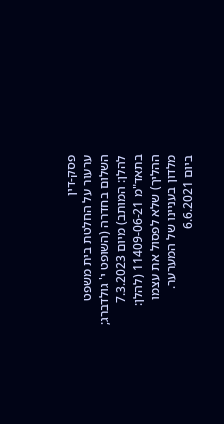פסק-דין
ערעור על החלטת בית משפט השלום בחדרה (השופט י' גולדברג; להלן: המותב) מיום 7.3.2023 בתאד"מ 11409-06-21 (להלן: ההליך) שלא לפסול את עצמו מלדון בעניינו של המערער.
ביום 6.6.2021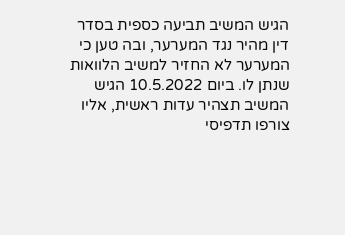הגיש המשיב תביעה כספית בסדר דין מהיר נגד המערער, ובה טען כי המערער לא החזיר למשיב הלוואות שנתן לו. ביום 10.5.2022 הגיש המשיב תצהיר עדות ראשית, אליו צורפו תדפיסי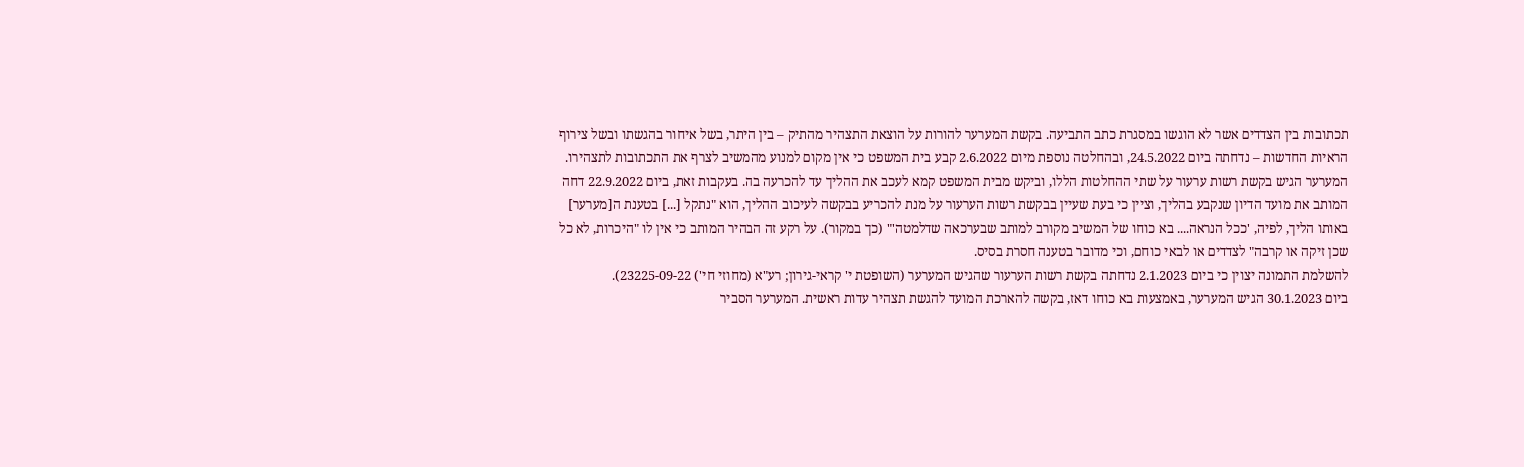תכתובות בין הצדדים אשר לא הוגשו במסגרת כתב התביעה. בקשת המערער להורות על הוצאת התצהיר מהתיק – בין היתר, בשל איחור בהגשתו ובשל צירוף הראיות החדשות – נדחתה ביום 24.5.2022, ובהחלטה נוספת מיום 2.6.2022 קבע בית המשפט כי אין מקום למנוע מהמשיב לצרף את התכתובות לתצהירו.
המערער הגיש בקשת רשות ערעור על שתי ההחלטות הללו, וביקש מבית המשפט קמא לעכב את ההליך עד להכרעה בה. בעקבות זאת, ביום 22.9.2022 דחה המותב את מועד הדיון שנקבע בהליך, וציין כי בעת שעיין בבקשת רשות הערעור על מנת להכריע בבקשה לעיכוב ההליך, הוא "נתקל [...] בטענת ה[מערער] באותו הליך, לפיה, 'ככל הנראה.... בא כוחו של המשיב מקורב למותב שבערכאה שדלמטה'" (כך במקור). על רקע זה הבהיר המותב כי אין לו "היכרות, לא כל שכן זיקה או קרבה" לצדדים או לבאי כוחם, וכי מדובר בטענה חסרת בסיס.
להשלמת התמונה יצוין כי ביום 2.1.2023 נדחתה בקשת רשות הערעור שהגיש המערער (השופטת י' קראי-גירון; רע"א (מחוזי חי') 23225-09-22).
ביום 30.1.2023 הגיש המערער, באמצעות בא כוחו דאז, בקשה להארכת המועד להגשת תצהיר עדות ראשית. המערער הסביר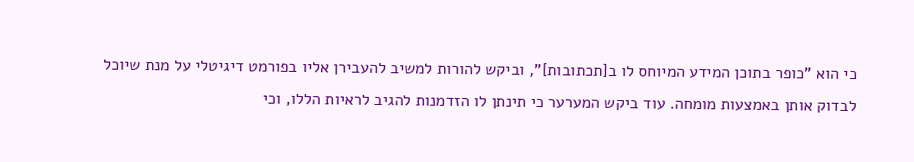כי הוא "כופר בתוכן המידע המיוחס לו ב[תכתובות]", וביקש להורות למשיב להעבירן אליו בפורמט דיגיטלי על מנת שיוכל לבדוק אותן באמצעות מומחה. עוד ביקש המערער כי תינתן לו הזדמנות להגיב לראיות הללו, וכי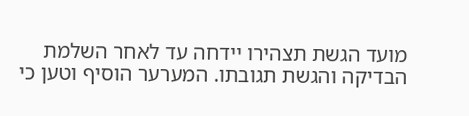מועד הגשת תצהירו יידחה עד לאחר השלמת הבדיקה והגשת תגובתו. המערער הוסיף וטען כי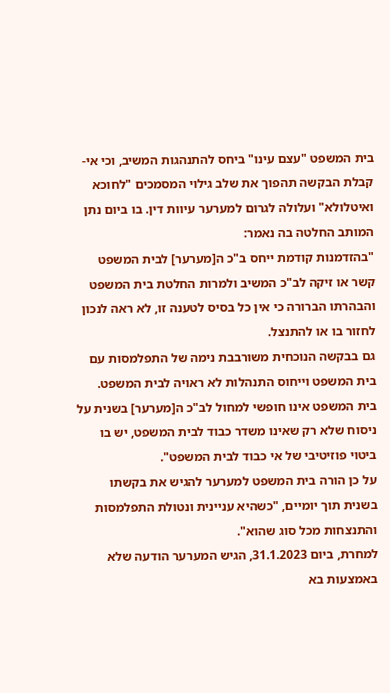בית המשפט "עצם עינו" ביחס להתנהגות המשיב, וכי אי-קבלת הבקשה תהפוך את שלב גילוי המסמכים "לחוכא ואיטלולא" ועלולה לגרום למערער עיוות דין. בו ביום נתן המותב החלטה בה נאמר:
"בהזדמנות קודמת ייחס ב"כ ה[מערער] לבית המשפט קשר או זיקה לב"כ המשיב ולמרות החלטת בית המשפט והבהרתו הברורה כי אין כל בסיס לטענה זו, לא ראה לנכון לחזור בו או להתנצל.
גם בבקשה הנוכחית משורבבת נימה של התפלמסות עם בית המשפט וייחוס התנהלות לא ראויה לבית המשפט.
בית המשפט אינו חופשי למחול לב"כ ה[מערער] בשנית על ניסוח שלא רק שאינו משדר כבוד לבית המשפט, יש בו ביטוי פוזיטיבי של אי כבוד לבית המשפט".
על כן הורה בית המשפט למערער להגיש את בקשתו בשנית תוך יומיים, "כשהיא עניינית ונטולת התפלמסות והתנצחות מכל סוג שהוא".
למחרת, ביום 31.1.2023, הגיש המערער הודעה שלא באמצעות בא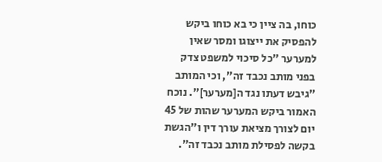כוחו, בה ציין כי בא כוחו ביקש להפסיק את ייצוגו ומסר שאין למערער "כל סיכוי למשפט צדק בפני מותב נכבד זה", וכי המותב "גיבש דעתו נגד ה[מערער]". נוכח האמור ביקש המערער שהות של 45 יום לצורך מציאת עורך דין ו"הגשת בקשה לפסילת מותב נכבד זה".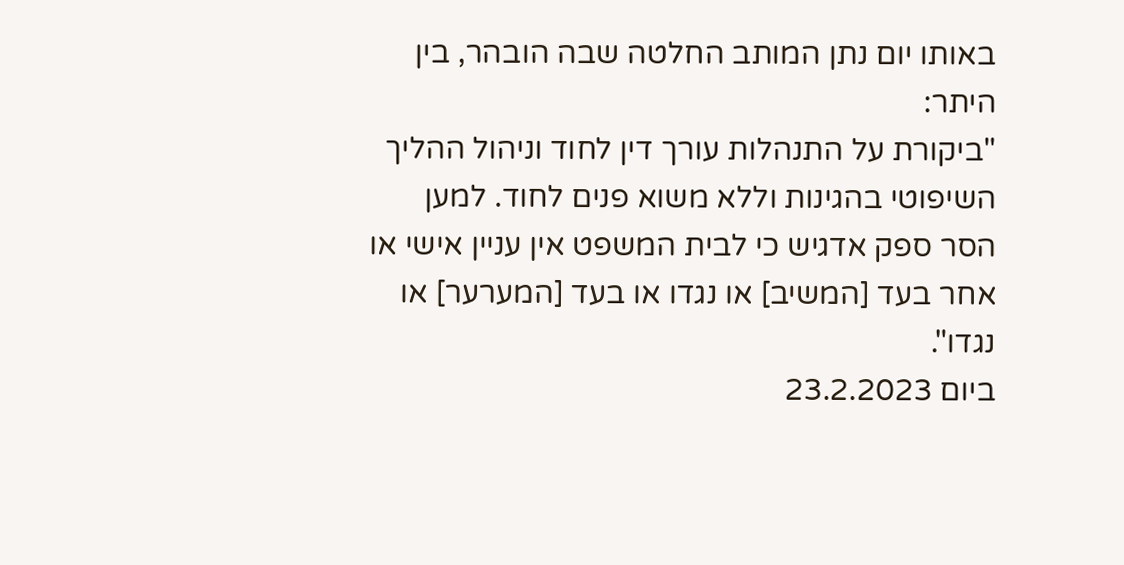באותו יום נתן המותב החלטה שבה הובהר, בין היתר:
"ביקורת על התנהלות עורך דין לחוד וניהול ההליך השיפוטי בהגינות וללא משוא פנים לחוד. למען הסר ספק אדגיש כי לבית המשפט אין עניין אישי או אחר בעד [המשיב] או נגדו או בעד [המערער] או נגדו".
ביום 23.2.2023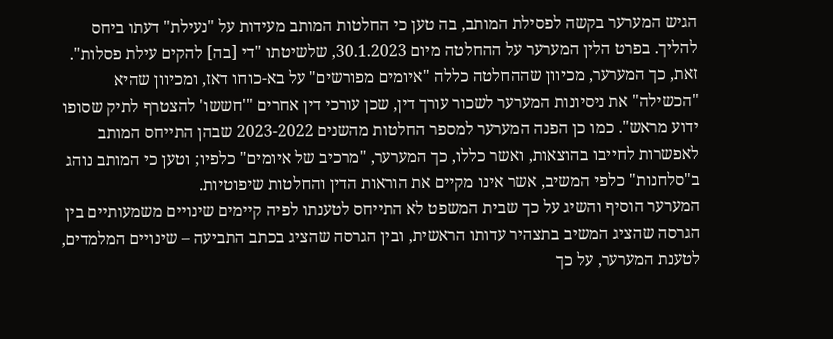הגיש המערער בקשה לפסילת המותב, בה טען כי החלטות המותב מעידות על "נעילת" דעתו ביחס להליך. בפרט הלין המערער על ההחלטה מיום 30.1.2023, שלשיטתו "די [בה] להקים עילת פסלות". זאת, כך המערער, מכיוון שההחלטה כללה "איומים מפורשים" על בא-כוחו דאז, ומכיוון שהיא "הכשילה" את ניסיונות המערער לשכור עורך דין, שכן עורכי דין אחרים "'חששו' להצטרף לתיק שסופו ידוע מראש". כמו כן הפנה המערער למספר החלטות מהשנים 2023-2022 שבהן התייחס המותב לאפשרות לחייבו בהוצאות, ואשר כללו, כך המערער, "מרכיב של איומים" כלפיו; וטען כי המותב נוהג ב"סלחנות" כלפי המשיב, אשר אינו מקיים את הוראות הדין והחלטות שיפוטיות.
המערער הוסיף והשיג על כך שבית המשפט לא התייחס לטענתו לפיה קיימים שינויים משמעותיים בין הגרסה שהציג המשיב בתצהיר עדותו הראשית, ובין הגרסה שהציג בכתב התביעה – שינויים המלמדים, לטענת המערער, על כך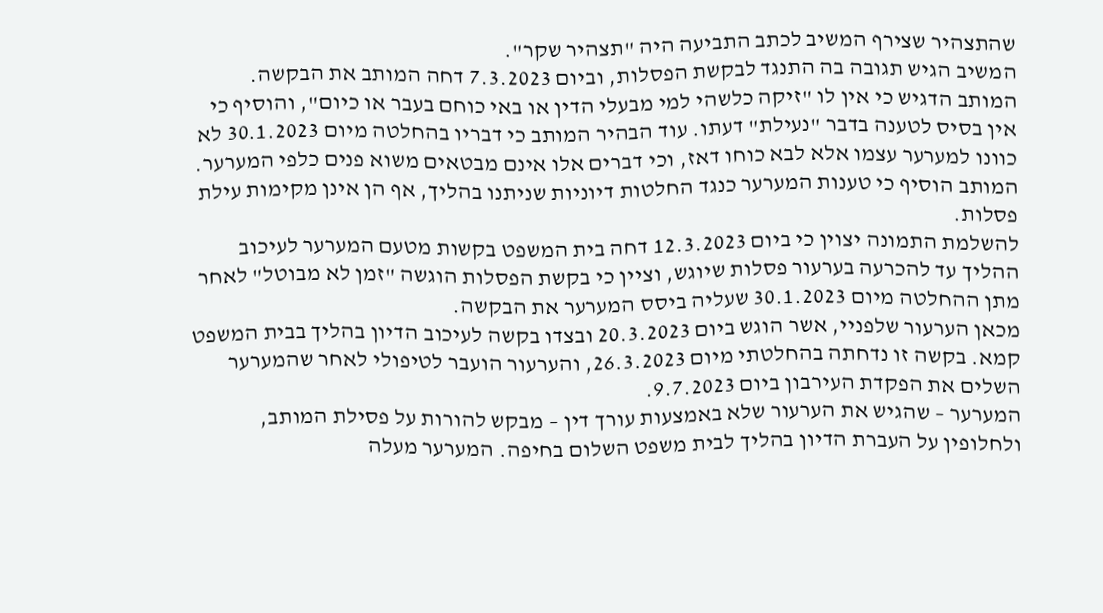שהתצהיר שצירף המשיב לכתב התביעה היה "תצהיר שקר".
המשיב הגיש תגובה בה התנגד לבקשת הפסלות, וביום 7.3.2023 דחה המותב את הבקשה. המותב הדגיש כי אין לו "זיקה כלשהי למי מבעלי הדין או באי כוחם בעבר או כיום", והוסיף כי אין בסיס לטענה בדבר "נעילת" דעתו. עוד הבהיר המותב כי דבריו בהחלטה מיום 30.1.2023 לא כוונו למערער עצמו אלא לבא כוחו דאז, וכי דברים אלו אינם מבטאים משוא פנים כלפי המערער. המותב הוסיף כי טענות המערער כנגד החלטות דיוניות שניתנו בהליך, אף הן אינן מקימות עילת פסלות.
להשלמת התמונה יצוין כי ביום 12.3.2023 דחה בית המשפט בקשות מטעם המערער לעיכוב ההליך עד להכרעה בערעור פסלות שיוגש, וציין כי בקשת הפסלות הוגשה "זמן לא מבוטל" לאחר מתן ההחלטה מיום 30.1.2023 שעליה ביסס המערער את הבקשה.
מכאן הערעור שלפניי, אשר הוגש ביום 20.3.2023 ובצדו בקשה לעיכוב הדיון בהליך בבית המשפט קמא. בקשה זו נדחתה בהחלטתי מיום 26.3.2023, והערעור הועבר לטיפולי לאחר שהמערער השלים את הפקדת העירבון ביום 9.7.2023.
המערער – שהגיש את הערעור שלא באמצעות עורך דין – מבקש להורות על פסילת המותב, ולחלופין על העברת הדיון בהליך לבית משפט השלום בחיפה. המערער מעלה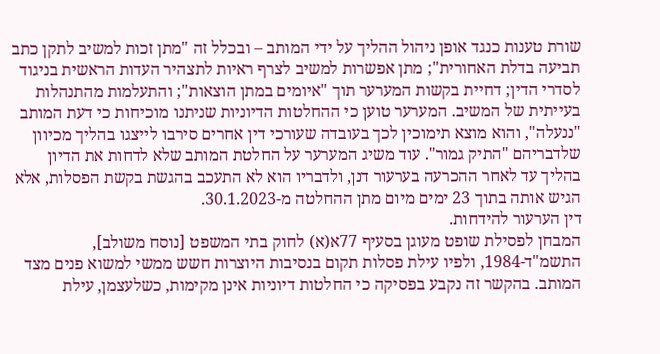שורת טענות כנגד אופן ניהול ההליך על ידי המותב – ובכלל זה "מתן זכות למשיב לתקן כתב תביעה בדלת האחורית"; מתן אפשרות למשיב לצרף ראיות לתצהיר העדות הראשית בניגוד לסדרי הדין; דחיית בקשות המערער תוך "איומים במתן הוצאות"; והתעלמות מהתנהלות בעייתית של המשיב. המערער טוען כי ההחלטות הדיוניות שניתנו מוכיחות כי דעת המותב "ננעלה", והוא מוצא תימוכין לכך בעובדה שעורכי דין אחרים סירבו לייצגו בהליך מכיוון שלדבריהם "התיק גמור". עוד משיג המערער על החלטת המותב שלא לדחות את הדיון בהליך עד לאחר ההכרעה בערעור דנן, ולדבריו הוא לא התעכב בהגשת בקשת הפסלות, אלא הגיש אותה בתוך 23 ימים מיום מתן ההחלטה מ-30.1.2023.
דין הערעור להידחות.
המבחן לפסילת שופט מעוגן בסעיף 77א(א) לחוק בתי המשפט [נוסח משולב], התשמ"ד-1984, ולפיו עילת פסלות תקום בנסיבות היוצרות חשש ממשי למשוא פנים מצד המותב. בהקשר זה נקבע בפסיקה כי החלטות דיוניות אינן מקימות, כשלעצמן, עילת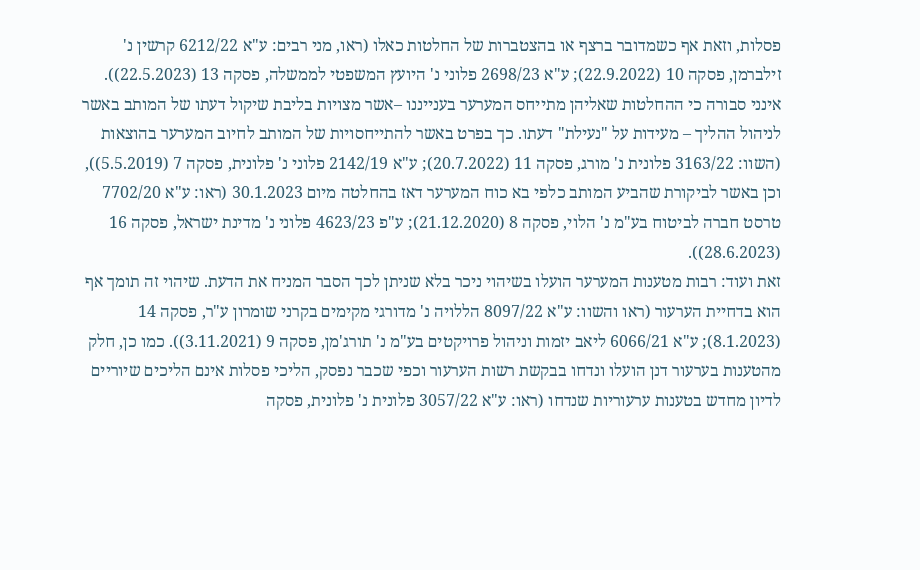פסלות, וזאת אף כשמדובר ברצף או בהצטברות של החלטות כאלו (ראו, מני רבים: ע"א 6212/22 קרשין נ' זילברמן, פסקה 10 (22.9.2022); ע"א 2698/23 פלוני נ' היועץ המשפטי לממשלה, פסקה 13 (22.5.2023)).
אינני סבורה כי ההחלטות שאליהן מתייחס המערער בענייננו –אשר מצויות בליבת שיקול דעתו של המותב באשר לניהול ההליך – מעידות על "נעילת" דעתו. כך בפרט באשר להתייחסויות של המותב לחיוב המערער בהוצאות (השוו: 3163/22 פלונית נ' מורג, פסקה 11 (20.7.2022); ע"א 2142/19 פלוני נ' פלונית, פסקה 7 (5.5.2019)), וכן באשר לביקורת שהביע המותב כלפי בא כוח המערער דאז בהחלטה מיום 30.1.2023 (ראו: ע"א 7702/20 טרסט חברה לביטוח בע"מ נ' הלוי, פסקה 8 (21.12.2020); ע"פ 4623/23 פלוני נ' מדינת ישראל, פסקה 16 (28.6.2023)).
זאת ועוד: רבות מטענות המערער הועלו בשיהוי ניכר בלא שניתן לכך הסבר המניח את הדעת. שיהוי זה תומך אף הוא בדחיית הערעור (ראו והשוו: ע"א 8097/22 הללויה נ' מדורגי מקימים בקרני שומרון ע"ר, פסקה 14 (8.1.2023); ע"א 6066/21 ליאב יזמות וניהול פרויקטים בע"מ נ' תורג'מן, פסקה 9 (3.11.2021)). כמו כן, חלק מהטענות בערעור דנן הועלו ונדחו בבקשת רשות הערעור וכפי שכבר נפסק, הליכי פסלות אינם הליכים שיוריים לדיון מחדש בטענות ערעוריות שנדחו (ראו: ע"א 3057/22 פלונית נ' פלונית, פסקה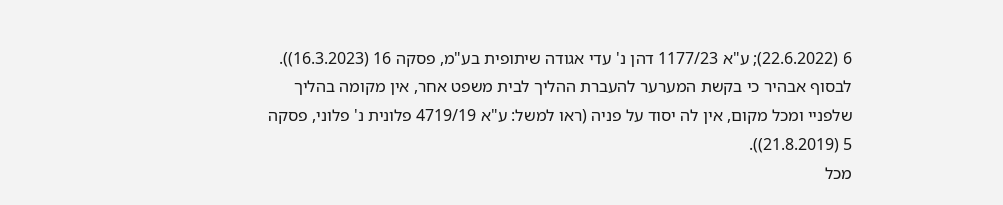6 (22.6.2022); ע"א 1177/23 דהן נ' עדי אגודה שיתופית בע"מ, פסקה 16 (16.3.2023)). לבסוף אבהיר כי בקשת המערער להעברת ההליך לבית משפט אחר, אין מקומה בהליך שלפניי ומכל מקום, אין לה יסוד על פניה (ראו למשל: ע"א 4719/19 פלונית נ' פלוני, פסקה 5 (21.8.2019)).
מכל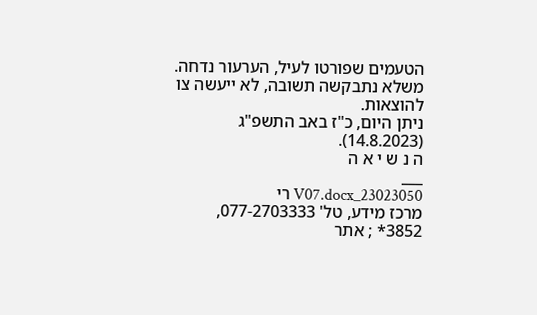הטעמים שפורטו לעיל, הערעור נדחה. משלא נתבקשה תשובה, לא ייעשה צו להוצאות.
ניתן היום, כ"ז באב התשפ"ג (14.8.2023).
ה נ ש י א ה
___
23023050_V07.docx רי
מרכז מידע, טל' 077-2703333, 3852* ; אתר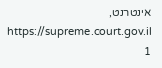אינטרנט, https://supreme.court.gov.il
1